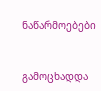ნაწარმოებები


გამოცხადდა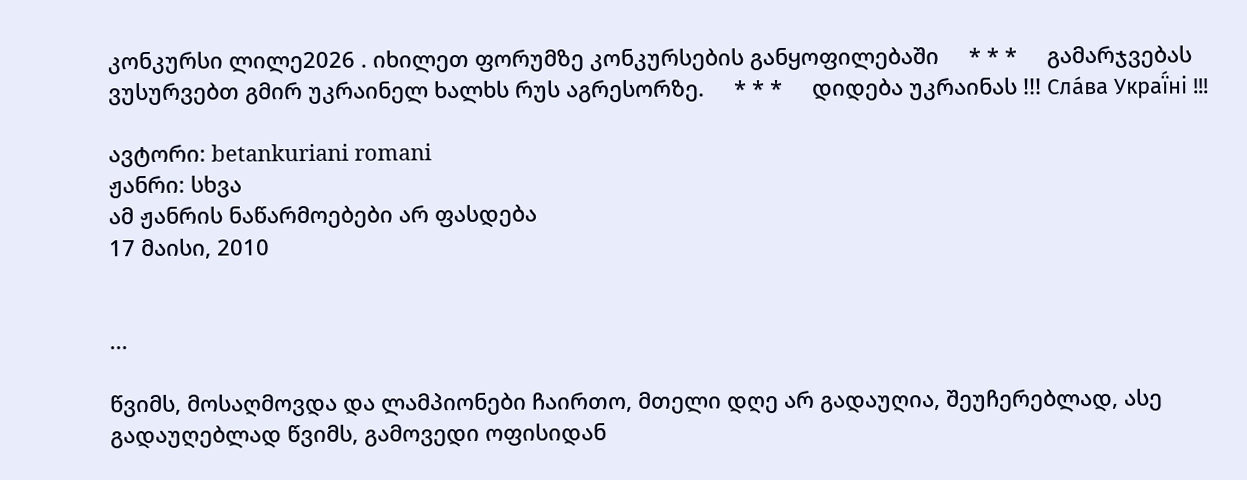კონკურსი ლილე2026 . იხილეთ ფორუმზე კონკურსების განყოფილებაში     * * *     გამარჯვებას ვუსურვებთ გმირ უკრაინელ ხალხს რუს აგრესორზე.     * * *     დიდება უკრაინას !!! Сла́ва Украї́ні !!!

ავტორი: betankuriani romani
ჟანრი: სხვა
ამ ჟანრის ნაწარმოებები არ ფასდება
17 მაისი, 2010


...

წვიმს, მოსაღმოვდა და ლამპიონები ჩაირთო, მთელი დღე არ გადაუღია, შეუჩერებლად, ასე გადაუღებლად წვიმს, გამოვედი ოფისიდან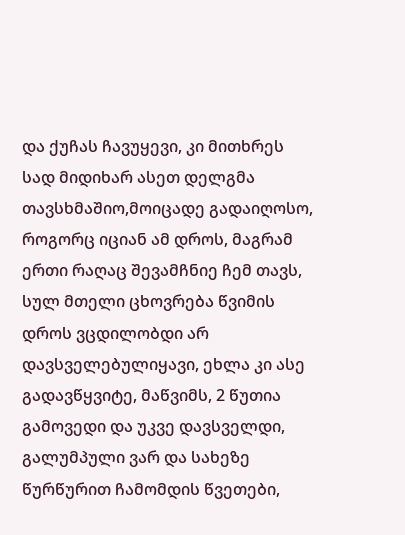და ქუჩას ჩავუყევი, კი მითხრეს სად მიდიხარ ასეთ დელგმა თავსხმაშიო,მოიცადე გადაიღოსო, როგორც იციან ამ დროს, მაგრამ ერთი რაღაც შევამჩნიე ჩემ თავს, სულ მთელი ცხოვრება წვიმის დროს ვცდილობდი არ დავსველებულიყავი, ეხლა კი ასე გადავწყვიტე, მაწვიმს, 2 წუთია გამოვედი და უკვე დავსველდი, გალუმპული ვარ და სახეზე წურწურით ჩამომდის წვეთები,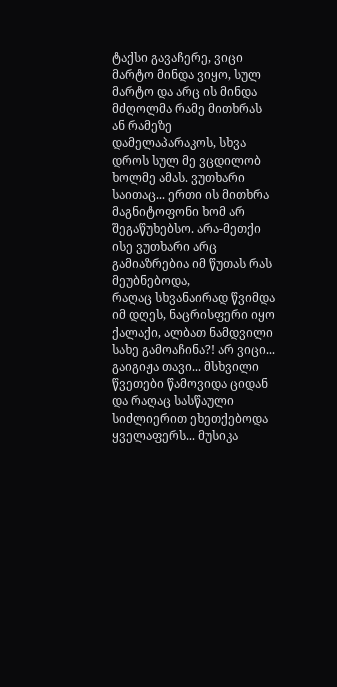ტაქსი გავაჩერე, ვიცი მარტო მინდა ვიყო, სულ მარტო და არც ის მინდა მძღოლმა რამე მითხრას ან რამეზე დამელაპარაკოს, სხვა დროს სულ მე ვცდილობ ხოლმე ამას. ვუთხარი საითაც... ერთი ის მითხრა მაგნიტოფონი ხომ არ შეგაწუხებსო. არა-მეთქი ისე ვუთხარი არც გამიაზრებია იმ წუთას რას მეუბნებოდა,
რაღაც სხვანაირად წვიმდა იმ დღეს, ნაცრისფერი იყო ქალაქი, ალბათ ნამდვილი სახე გამოაჩინა?! არ ვიცი... გაიგიჟა თავი... მსხვილი წვეთები წამოვიდა ციდან და რაღაც სასწაული სიძლიერით ეხეთქებოდა ყველაფერს... მუსიკა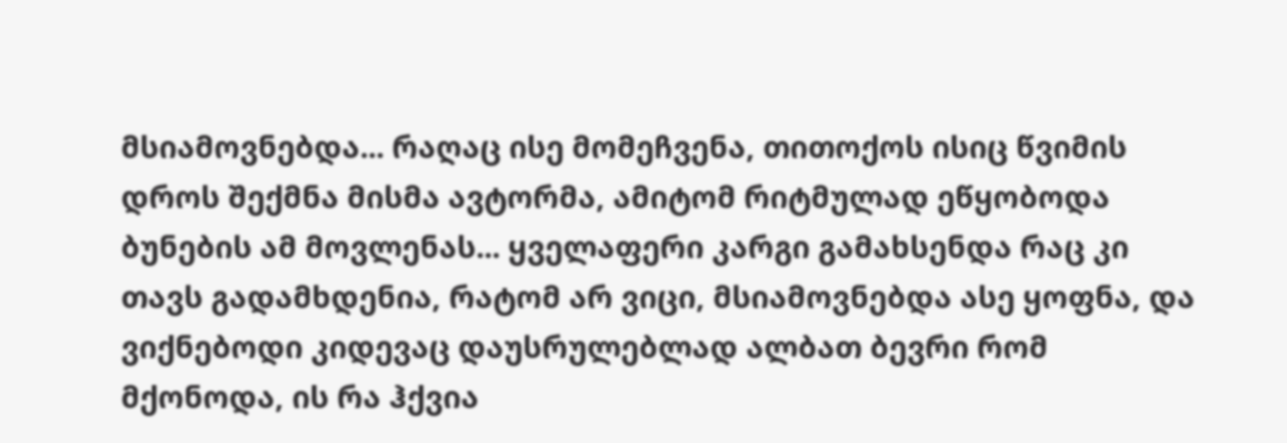მსიამოვნებდა... რაღაც ისე მომეჩვენა, თითოქოს ისიც წვიმის დროს შექმნა მისმა ავტორმა, ამიტომ რიტმულად ეწყობოდა ბუნების ამ მოვლენას... ყველაფერი კარგი გამახსენდა რაც კი თავს გადამხდენია, რატომ არ ვიცი, მსიამოვნებდა ასე ყოფნა, და ვიქნებოდი კიდევაც დაუსრულებლად ალბათ ბევრი რომ მქონოდა, ის რა ჰქვია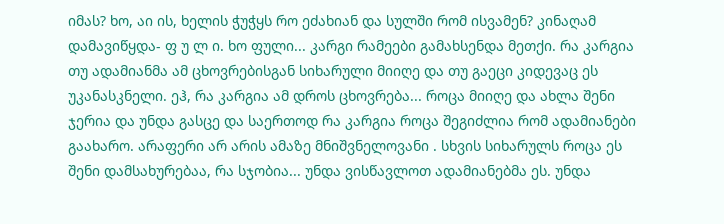იმას? ხო, აი ის, ხელის ჭუჭყს რო ეძახიან და სულში რომ ისვამენ? კინაღამ დამავიწყდა- ფ უ ლ ი. ხო ფული... კარგი რამეები გამახსენდა მეთქი. რა კარგია თუ ადამიანმა ამ ცხოვრებისგან სიხარული მიიღე და თუ გაეცი კიდევაც ეს უკანასკნელი. ეჰ, რა კარგია ამ დროს ცხოვრება... როცა მიიღე და ახლა შენი ჯერია და უნდა გასცე და საერთოდ რა კარგია როცა შეგიძლია რომ ადამიანები გაახარო. არაფერი არ არის ამაზე მნიშვნელოვანი . სხვის სიხარულს როცა ეს შენი დამსახურებაა, რა სჯობია... უნდა ვისწავლოთ ადამიანებმა ეს. უნდა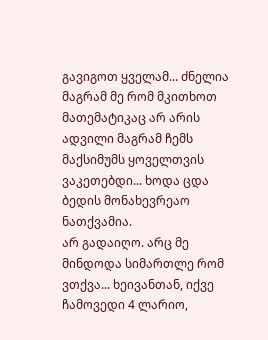გავიგოთ ყველამ... ძნელია მაგრამ მე რომ მკითხოთ მათემატიკაც არ არის ადვილი მაგრამ ჩემს მაქსიმუმს ყოველთვის ვაკეთებდი... ხოდა ცდა ბედის მონახევრეაო ნათქვამია.
არ გადაიღო. არც მე მინდოდა სიმართლე რომ ვთქვა... ხეივანთან, იქვე ჩამოვედი 4 ლარიო,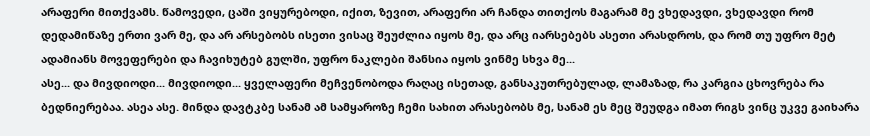არაფერი მითქვამს. წამოვედი, ცაში ვიყურებოდი, იქით, ზევით, არაფერი არ ჩანდა თითქოს მაგარამ მე ვხედავდი, ვხედავდი რომ დედამიწაზე ერთი ვარ მე, და არ არსებობს ისეთი ვისაც შეუძლია იყოს მე, და არც იარსებებს ასეთი არასდროს, და რომ თუ უფრო მეტ ადამიანს მოვეფერები და ჩავიხუტებ გულში, უფრო ნაკლები შანსია იყოს ვინმე სხვა მე...
ასე... და მივდიოდი... მივდიოდი... ყველაფერი მეჩვენობოდა რაღაც ისეთად, განსაკუთრებულად, ლამაზად, რა კარგია ცხოვრება რა ბედნიერებაა. ასეა ასე. მინდა დავტკბე სანამ ამ სამყაროზე ჩემი სახით არასებობს მე, სანამ ეს მეც შეუდგა იმათ რიგს ვინც უკვე გაიხარა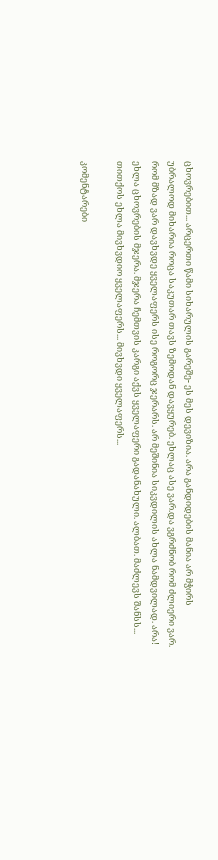ცხოვრებით... არცერთი წამი სიხარულის გარეშე- ეს მეს დევიზია. არა განდიდების მანია არ მჭირს უბრალოდ მიხარია როცა საკუთარ თავს ზემოდან დავყურებ. ეხლაც ასე ვარ.და ვგრძნობ რომ ძლიერი ვარ. რომ მზად ვარ დავხვდე ყველაფერს ისე როგორც ჯერარს. არ მეშინია სიკვდილის ახლა ნამდვილად. არა! ეხლა ცხოვრების მჯერა. მჯერა ჩემთვის კარგი აქვს ყველაფერი გადანახული. ალბათ. მაძლევს შანსს... თითქოს ეხლა მივხვდიო ყველაფერს... მივხვდი ყველაფერს...

კომენტარები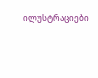ილუსტრაციები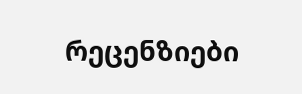რეცენზიები